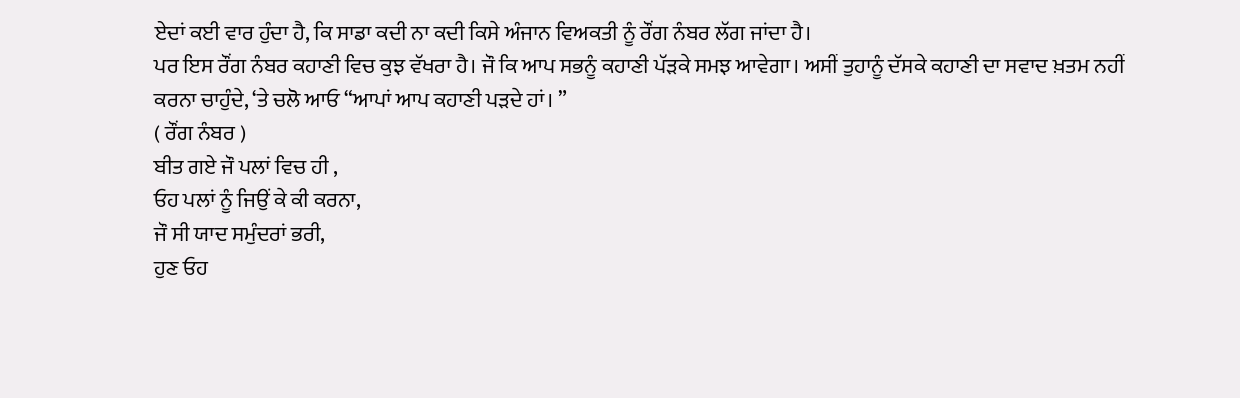ਏਦਾਂ ਕਈ ਵਾਰ ਹੁੰਦਾ ਹੈ, ਕਿ ਸਾਡਾ ਕਦੀ ਨਾ ਕਦੀ ਕਿਸੇ ਅੰਜਾਨ ਵਿਅਕਤੀ ਨੂੰ ਰੌਂਗ ਨੰਬਰ ਲੱਗ ਜਾਂਦਾ ਹੈ।
ਪਰ ਇਸ ਰੌਂਗ ਨੰਬਰ ਕਹਾਣੀ ਵਿਚ ਕੁਝ ਵੱਖਰਾ ਹੈ। ਜੌ ਕਿ ਆਪ ਸਭਨੂੰ ਕਹਾਣੀ ਪੱੜਕੇ ਸਮਝ ਆਵੇਗਾ। ਅਸੀਂ ਤੁਹਾਨੂੰ ਦੱਸਕੇ ਕਹਾਣੀ ਦਾ ਸਵਾਦ ਖ਼ਤਮ ਨਹੀਂ ਕਰਨਾ ਚਾਹੁੰਦੇ, ‘ਤੇ ਚਲੋ ਆਓ “ਆਪਾਂ ਆਪ ਕਹਾਣੀ ਪੜਦੇ ਹਾਂ। ”
( ਰੌਂਗ ਨੰਬਰ )
ਬੀਤ ਗਏ ਜੌ ਪਲਾਂ ਵਿਚ ਹੀ ,
ਓਹ ਪਲਾਂ ਨੂੰ ਜਿਉਂ ਕੇ ਕੀ ਕਰਨਾ,
ਜੌ ਸੀ ਯਾਦ ਸਮੁੰਦਰਾਂ ਭਰੀ,
ਹੁਣ ਓਹ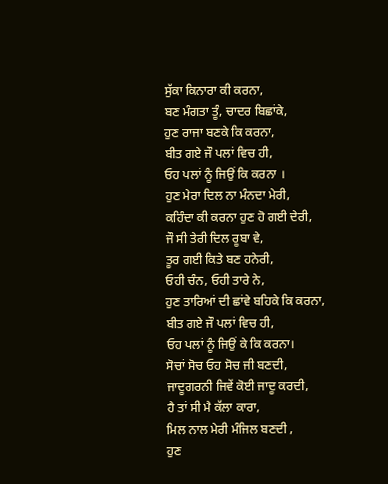ਸੁੱਕਾ ਕਿਨਾਰਾ ਕੀ ਕਰਨਾ,
ਬਣ ਮੰਗਤਾ ਤੂੰ, ਚਾਦਰ ਬਿਛਾਂਕੇ,
ਹੁਣ ਰਾਜਾ ਬਣਕੇ ਕਿ ਕਰਨਾ,
ਬੀਤ ਗਏ ਜੌ ਪਲਾਂ ਵਿਚ ਹੀ,
ਓਹ ਪਲਾਂ ਨੂੰ ਜਿਉਂ ਕਿ ਕਰਨਾ ।
ਹੁਣ ਮੇਰਾ ਦਿਲ ਨਾ ਮੰਨਦਾ ਮੇਰੀ,
ਕਹਿੰਦਾ ਕੀ ਕਰਨਾ ਹੁਣ ਹੋ ਗਈ ਦੇਰੀ,
ਜੌ ਸੀ ਤੇਰੀ ਦਿਲ ਰੂਬਾ ਵੇ,
ਤੂਰ ਗਈ ਕਿਤੇ ਬਣ ਹਨੇਰੀ,
ਓਹੀ ਚੰਨ, ਓਹੀ ਤਾਰੇ ਨੇ,
ਹੁਣ ਤਾਰਿਆਂ ਦੀ ਛਾਂਵੇ ਬਹਿਕੇ ਕਿ ਕਰਨਾ,
ਬੀਤ ਗਏ ਜੌ ਪਲਾਂ ਵਿਚ ਹੀ,
ਓਹ ਪਲਾਂ ਨੂੰ ਜਿਉਂ ਕੇ ਕਿ ਕਰਨਾ।
ਸੋਚਾਂ ਸੋਚ ਓਹ ਸੋਚ ਜੀ ਬਣਦੀ,
ਜਾਦੂਗਰਨੀ ਜਿਵੇਂ ਕੋਈ ਜਾਦੂ ਕਰਦੀ,
ਹੈ ਤਾਂ ਸੀ ਮੈ ਕੱਲਾ ਕਾਰਾ,
ਮਿਲ ਨਾਲ ਮੇਰੀ ਮੰਜਿਲ ਬਣਦੀ ,
ਹੁਣ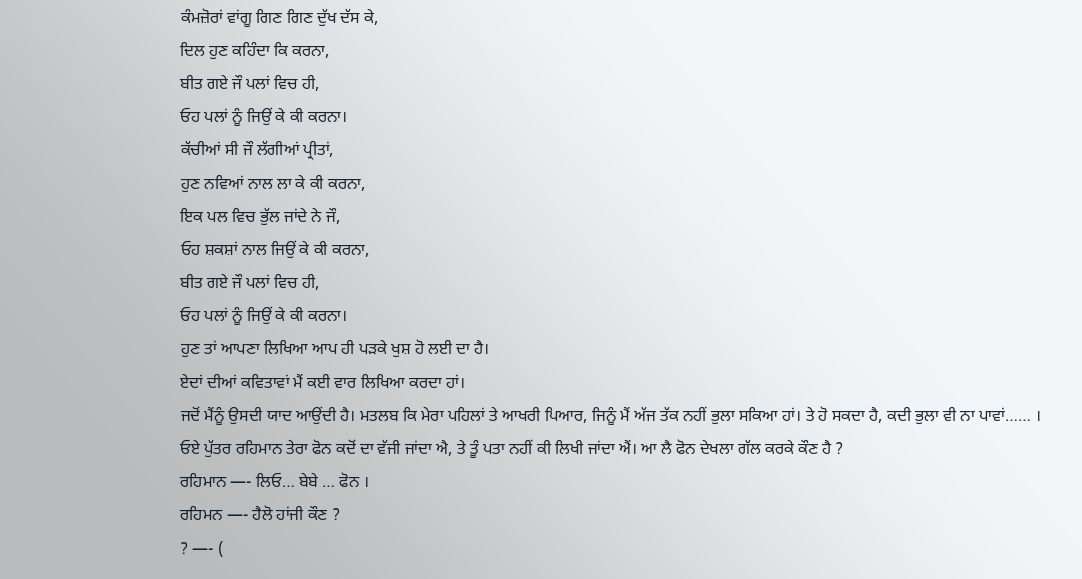ਕੰਮਜ਼ੋਰਾਂ ਵਾਂਗੂ ਗਿਣ ਗਿਣ ਦੁੱਖ ਦੱਸ ਕੇ,
ਦਿਲ ਹੁਣ ਕਹਿੰਦਾ ਕਿ ਕਰਨਾ,
ਬੀਤ ਗਏ ਜੌ ਪਲਾਂ ਵਿਚ ਹੀ,
ਓਹ ਪਲਾਂ ਨੂੰ ਜਿਉਂ ਕੇ ਕੀ ਕਰਨਾ।
ਕੱਚੀਆਂ ਸੀ ਜੌ ਲੱਗੀਆਂ ਪ੍ਰੀਤਾਂ,
ਹੁਣ ਨਵਿਆਂ ਨਾਲ ਲਾ ਕੇ ਕੀ ਕਰਨਾ,
ਇਕ ਪਲ ਵਿਚ ਭੁੱਲ ਜਾਂਦੇ ਨੇ ਜੌ,
ਓਹ ਸ਼ਕਸ਼ਾਂ ਨਾਲ ਜਿਉਂ ਕੇ ਕੀ ਕਰਨਾ,
ਬੀਤ ਗਏ ਜੌ ਪਲਾਂ ਵਿਚ ਹੀ,
ਓਹ ਪਲਾਂ ਨੂੰ ਜਿਉਂ ਕੇ ਕੀ ਕਰਨਾ।
ਹੁਣ ਤਾਂ ਆਪਣਾ ਲਿਖਿਆ ਆਪ ਹੀ ਪੜਕੇ ਖੁਸ਼ ਹੋ ਲਈ ਦਾ ਹੈ।
ਏਦਾਂ ਦੀਆਂ ਕਵਿਤਾਵਾਂ ਮੈਂ ਕਈ ਵਾਰ ਲਿਖਿਆ ਕਰਦਾ ਹਾਂ।
ਜਦੋਂ ਮੈਂਨੂੰ ਉਸਦੀ ਯਾਦ ਆਉਂਦੀ ਹੈ। ਮਤਲਬ ਕਿ ਮੇਰਾ ਪਹਿਲਾਂ ਤੇ ਆਖਰੀ ਪਿਆਰ, ਜਿਨੂੰ ਮੈਂ ਅੱਜ ਤੱਕ ਨਹੀਂ ਭੁਲਾ ਸਕਿਆ ਹਾਂ। ਤੇ ਹੋ ਸਕਦਾ ਹੈ, ਕਦੀ ਭੁਲਾ ਵੀ ਨਾ ਪਾਵਾਂ…… ।
ਓਏ ਪੁੱਤਰ ਰਹਿਮਾਨ ਤੇਰਾ ਫੋਨ ਕਦੋਂ ਦਾ ਵੱਜੀ ਜਾਂਦਾ ਐ, ਤੇ ਤੂੰ ਪਤਾ ਨਹੀਂ ਕੀ ਲਿਖੀ ਜਾਂਦਾ ਐਂ। ਆ ਲੈ ਫੋਨ ਦੇਖਲਾ ਗੱਲ ਕਰਕੇ ਕੌਣ ਹੈ ?
ਰਹਿਮਾਨ —- ਲਿਓ… ਬੇਬੇ … ਫੋਨ ।
ਰਹਿਮਨ —- ਹੈਲੋ ਹਾਂਜੀ ਕੌਣ ?
? —- (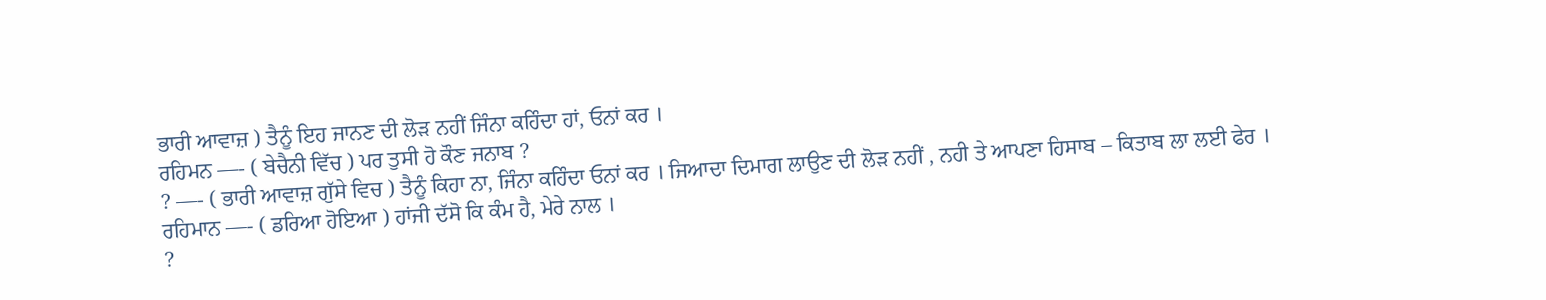ਭਾਰੀ ਆਵਾਜ਼ ) ਤੈਨੂੰ ਇਹ ਜਾਨਣ ਦੀ ਲੋੜ ਨਹੀਂ ਜਿੰਨਾ ਕਹਿੰਦਾ ਹਾਂ, ਓਨਾਂ ਕਰ ।
ਰਹਿਮਨ —- ( ਬੇਚੈਨੀ ਵਿੱਚ ) ਪਰ ਤੁਸੀ ਹੋ ਕੌਣ ਜਨਾਬ ?
? —- ( ਭਾਰੀ ਆਵਾਜ਼ ਗੁੱਸੇ ਵਿਚ ) ਤੈਨੂੰ ਕਿਹਾ ਨਾ, ਜਿੰਨਾ ਕਹਿੰਦਾ ਓਨਾਂ ਕਰ । ਜਿਆਦਾ ਦਿਮਾਗ ਲਾਉਣ ਦੀ ਲੋੜ ਨਹੀਂ , ਨਹੀ ਤੇ ਆਪਣਾ ਹਿਸਾਬ – ਕਿਤਾਬ ਲਾ ਲਈ ਫੇਰ ।
ਰਹਿਮਾਨ —- ( ਡਰਿਆ ਹੋਇਆ ) ਹਾਂਜੀ ਦੱਸੋ ਕਿ ਕੰਮ ਹੈ, ਮੇਰੇ ਨਾਲ ।
?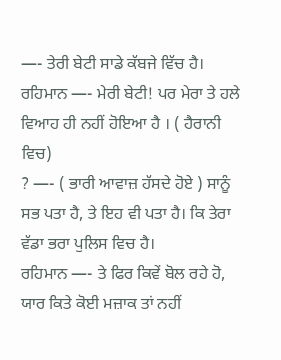—- ਤੇਰੀ ਬੇਟੀ ਸਾਡੇ ਕੱਬਜੇ ਵਿੱਚ ਹੈ।
ਰਹਿਮਾਨ —- ਮੇਰੀ ਬੇਟੀ! ਪਰ ਮੇਰਾ ਤੇ ਹਲੇ ਵਿਆਹ ਹੀ ਨਹੀਂ ਹੋਇਆ ਹੈ । ( ਹੈਰਾਨੀ ਵਿਚ)
? —- ( ਭਾਰੀ ਆਵਾਜ਼ ਹੱਸਦੇ ਹੋਏ ) ਸਾਨੂੰ ਸਭ ਪਤਾ ਹੈ, ਤੇ ਇਹ ਵੀ ਪਤਾ ਹੈ। ਕਿ ਤੇਰਾ ਵੱਡਾ ਭਰਾ ਪੁਲਿਸ ਵਿਚ ਹੈ।
ਰਹਿਮਾਨ —- ਤੇ ਫਿਰ ਕਿਵੇਂ ਬੋਲ ਰਹੇ ਹੋ, ਯਾਰ ਕਿਤੇ ਕੋਈ ਮਜ਼ਾਕ ਤਾਂ ਨਹੀਂ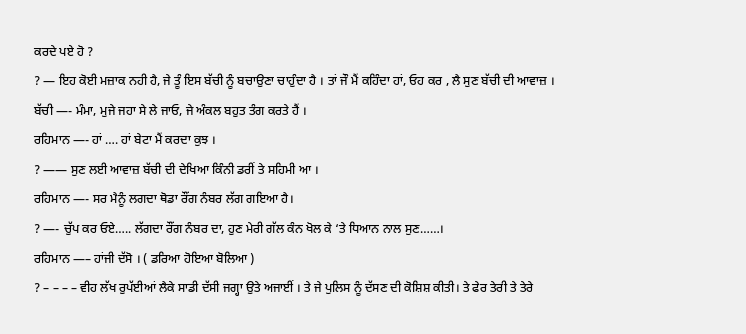ਕਰਦੇ ਪਏ ਹੋ ?
? — ਇਹ ਕੋਈ ਮਜ਼ਾਕ ਨਹੀ ਹੈ, ਜੇ ਤੂੰ ਇਸ ਬੱਚੀ ਨੂੰ ਬਚਾਉਣਾ ਚਾਹੁੰਦਾ ਹੈ । ਤਾਂ ਜੌ ਮੈਂ ਕਹਿੰਦਾ ਹਾਂ, ਓਹ ਕਰ , ਲੈ ਸੁਣ ਬੱਚੀ ਦੀ ਆਵਾਜ਼ ।
ਬੱਚੀ —- ਮੰਮਾ, ਮੁਜੇ ਜਹਾ ਸੇ ਲੇ ਜਾਓ, ਜੇ ਅੰਕਲ ਬਹੁਤ ਤੰਗ ਕਰਤੇ ਹੈਂ ।
ਰਹਿਮਾਨ —- ਹਾਂ …. ਹਾਂ ਬੇਟਾ ਮੈਂ ਕਰਦਾ ਕੁਝ ।
? —— ਸੁਣ ਲਈ ਆਵਾਜ਼ ਬੱਚੀ ਦੀ ਦੇਖਿਆ ਕਿੰਨੀ ਡਰੀਂ ਤੇ ਸਹਿਮੀ ਆ ।
ਰਹਿਮਾਨ —- ਸਰ ਮੈਨੂੰ ਲਗਦਾ ਥੋਡਾ ਰੌਂਗ ਨੰਬਰ ਲੱਗ ਗਇਆ ਹੈ।
? —- ਚੁੱਪ ਕਰ ਓਏ….. ਲੱਗਦਾ ਰੌਂਗ ਨੰਬਰ ਦਾ, ਹੁਣ ਮੇਰੀ ਗੱਲ ਕੰਨ ਖੋਲ ਕੇ ‘ਤੇ ਧਿਆਨ ਨਾਲ ਸੁਣ……।
ਰਹਿਮਾਨ —– ਹਾਂਜੀ ਦੱਸੋ । ( ਡਰਿਆ ਹੋਇਆ ਬੋਲਿਆ )
? – – – – ਵੀਹ ਲੱਖ ਰੁਪੱਈਆਂ ਲੈਕੇ ਸਾਡੀ ਦੱਸੀ ਜਗ੍ਹਾ ਉਤੇ ਅਜਾਈਂ । ਤੇ ਜੇ ਪੁਲਿਸ ਨੂੰ ਦੱਸਣ ਦੀ ਕੋਸ਼ਿਸ਼ ਕੀਤੀ। ਤੇ ਫੇਰ ਤੇਰੀ ਤੇ ਤੇਰੇ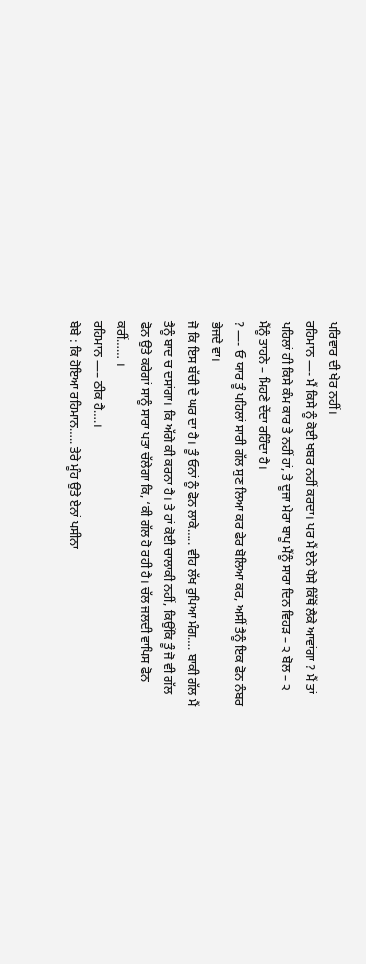ਪਰਿਵਾਰ ਦੀ ਖੇਰ ਨਹੀਂ।
ਰਹਿਮਾਨ —- ਮੈਂ ਕਿਸੇ ਨੂੰ ਕੋਈ ਖਬਰ ਨਹੀਂ ਕਰਦਾ। ਪਰ ਮੈਂ ਏਨੇ ਪੈਸੇ ਕਿੱਥੋਂ ਲੈਕੇ ਆਵਾਂਗਾ ? ਮੈਂ ਤਾਂ ਪਹਿਲਾਂ ਹੀ ਕਿਸੇ ਕੰਮ ਕਾਰ ਤੇ ਨਹੀਂ ਹਾਂ, ਤੇ ਦੂਜਾ ਮੇਰਾ ਬਾਪੂ ਮੈਂਨੂੰ ਸਾਰਾ ਦਿਨ ਵਿਹੜ – ੨ ਬੋਲ – ੨ ਮੈਂਨੂੰ ਤਾਹਨੇ – ਮਿਹਣੇ ਦੇਂਦਾ ਰਹਿੰਦਾ ਹੈ।
? —- ਓ ਯਾਰ ਤੂੰ ਪਹਿਲਾਂ ਸਾਰੀ ਗੱਲ ਸੁਣ ਲਿਆ ਕਰ ਫੇਰ ਬੋਲਿਆ ਕਰ, ਅਸੀਂ ਤੈਨੂੰ ਇਕ ਫੋਨ ਨੰਬਰ ਭੇਜਦੇ ਵਾ।
ਜੋ ਕਿ ਇਸ ਬੱਚੀ ਦੇ ਘਰ ਦਾ ਹੈ। ਤੂੰ ਓਨਾਂ ਨੂੰ ਫੋਨ ਲਾਕੇ….. ਵੀਹ ਲੱਖ ਰੁਪਿਆ ਮੰਗ…. ਬਾਕੀ ਗੱਲ ਮੈਂ ਤੈਨੂੰ ਬਾਦ ਚ ਦਸਾਂਗਾ। ਕਿ ਅੱਗੇ ਕੀ ਕਰਨਾ ਹੈ। ਤੇ ਹਾਂ ਕੋਈ ਚਾਲਾਕੀ ਨਹੀਂ, ਕਿਉਂਕਿ ਤੂੰ ਜੋ ਵੀ ਗੱਲ ਫੋਨ ਉਤੇ ਕਰੇਗਾਂ ਸਾਨੂੰ ਸਾਰਾ ਪਤਾ ਚੱਲੇਗਾ ਕਿ, ‘ਕੀ ਗੱਲ ਹੋ ਰਹੀ ਹੈ। ਚੱਲ ਜਲਦੀ ਵਾਪਿਸ ਫੋਨ ਕਰੀਂ…… ।
ਰਹਿਮਾਨ —– ਠੀਕ ਹੈ….।
ਬੇਬੇ : ਕਿ ਹੋਇਆ ਰਹਿਮਾਨ….. ਤੇਰੇ ਮੂੰਹ ਉਤੇ ਏਨਾਂ ਪਸੀਨਾ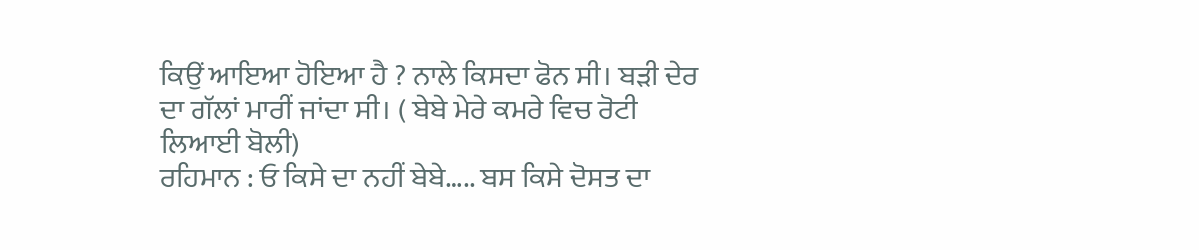ਕਿਉਂ ਆਇਆ ਹੋਇਆ ਹੈ ? ਨਾਲੇ ਕਿਸਦਾ ਫੋਨ ਸੀ। ਬੜੀ ਦੇਰ ਦਾ ਗੱਲਾਂ ਮਾਰੀਂ ਜਾਂਦਾ ਸੀ। ( ਬੇਬੇ ਮੇਰੇ ਕਮਰੇ ਵਿਚ ਰੋਟੀ ਲਿਆਈ ਬੋਲੀ)
ਰਹਿਮਾਨ : ਓ ਕਿਸੇ ਦਾ ਨਹੀਂ ਬੇਬੇ….. ਬਸ ਕਿਸੇ ਦੋਸਤ ਦਾ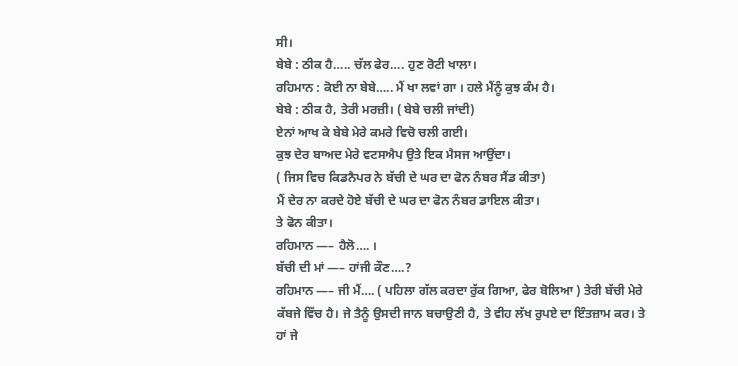ਸੀ।
ਬੇਬੇ : ਠੀਕ ਹੈ….. ਚੱਲ ਫੇਰ…. ਹੁਣ ਰੋਟੀ ਖਾਲਾ।
ਰਹਿਮਾਨ : ਕੋਈ ਨਾ ਬੇਬੇ….. ਮੈਂ ਖਾ ਲਵਾਂ ਗਾ । ਹਲੇ ਮੈਂਨੂੰ ਕੁਝ ਕੰਮ ਹੈ।
ਬੇਬੇ : ਠੀਕ ਹੈ, ਤੇਰੀ ਮਰਜ਼ੀ। ( ਬੇਬੇ ਚਲੀ ਜਾਂਦੀ)
ਏਨਾਂ ਆਖ ਕੇ ਬੇਬੇ ਮੇਰੇ ਕਮਰੇ ਵਿਚੋ ਚਲੀ ਗਈ।
ਕੁਝ ਦੇਰ ਬਾਅਦ ਮੇਰੇ ਵਟਸਐਪ ਉਤੇ ਇਕ ਮੈਸਜ ਆਉਂਦਾ।
( ਜਿਸ ਵਿਚ ਕਿਡਨੈਪਰ ਨੇ ਬੱਚੀ ਦੇ ਘਰ ਦਾ ਫੋਨ ਨੰਬਰ ਸੈਂਡ ਕੀਤਾ)
ਮੈਂ ਦੇਰ ਨਾ ਕਰਦੇ ਹੋਏ ਬੱਚੀ ਦੇ ਘਰ ਦਾ ਫੋਨ ਨੰਬਰ ਡਾਇਲ ਕੀਤਾ।
ਤੇ ਫੋਨ ਕੀਤਾ।
ਰਹਿਮਾਨ —– ਹੈਲੋ…. ।
ਬੱਚੀ ਦੀ ਮਾਂ —– ਹਾਂਜੀ ਕੌਣ….?
ਰਹਿਮਾਨ —– ਜੀ ਮੈਂ…. ( ਪਹਿਲਾ ਗੱਲ ਕਰਦਾ ਰੁੱਕ ਗਿਆ, ਫੇਰ ਬੋਲਿਆ ) ਤੇਰੀ ਬੱਚੀ ਮੇਰੇ ਕੱਬਜੇ ਵਿੱਚ ਹੈ। ਜੇ ਤੈਨੂੰ ਉਸਦੀ ਜਾਨ ਬਚਾਉਣੀ ਹੈ, ਤੇ ਵੀਹ ਲੱਖ ਰੁਪਏ ਦਾ ਇੰਤਜ਼ਾਮ ਕਰ। ਤੇ ਹਾਂ ਜੇ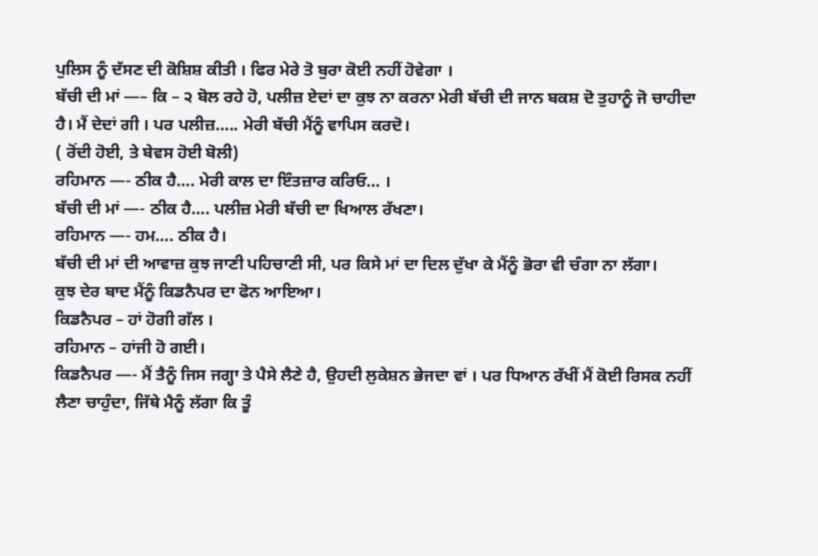ਪੁਲਿਸ ਨੂੰ ਦੱਸਣ ਦੀ ਕੋਸ਼ਿਸ਼ ਕੀਤੀ । ਫਿਰ ਮੇਰੇ ਤੋ ਬੁਰਾ ਕੋਈ ਨਹੀਂ ਹੋਵੇਗਾ ।
ਬੱਚੀ ਦੀ ਮਾਂ —– ਕਿ – ੨ ਬੋਲ ਰਹੇ ਹੋ, ਪਲੀਜ਼ ਏਦਾਂ ਦਾ ਕੁਝ ਨਾ ਕਰਨਾ ਮੇਰੀ ਬੱਚੀ ਦੀ ਜਾਨ ਬਕਸ਼ ਦੋ ਤੁਹਾਨੂੰ ਜੋ ਚਾਹੀਦਾ ਹੈ। ਮੈਂ ਦੇਦਾਂ ਗੀ । ਪਰ ਪਲੀਜ਼….. ਮੇਰੀ ਬੱਚੀ ਮੈਂਨੂੰ ਵਾਪਿਸ ਕਰਦੋ।
( ਰੋਂਦੀ ਹੋਈ, ਤੇ ਬੇਵਸ ਹੋਈ ਬੋਲੀ)
ਰਹਿਮਾਨ —- ਠੀਕ ਹੈ…. ਮੇਰੀ ਕਾਲ ਦਾ ਇੰਤਜ਼ਾਰ ਕਰਿਓ… ।
ਬੱਚੀ ਦੀ ਮਾਂ —- ਠੀਕ ਹੈ…. ਪਲੀਜ਼ ਮੇਰੀ ਬੱਚੀ ਦਾ ਖਿਆਲ ਰੱਖਣਾ।
ਰਹਿਮਾਨ —- ਹਮ…. ਠੀਕ ਹੈ।
ਬੱਚੀ ਦੀ ਮਾਂ ਦੀ ਆਵਾਜ਼ ਕੁਝ ਜਾਣੀ ਪਹਿਚਾਣੀ ਸੀ, ਪਰ ਕਿਸੇ ਮਾਂ ਦਾ ਦਿਲ ਦੁੱਖਾ ਕੇ ਮੈਂਨੂੰ ਭੋਰਾ ਵੀ ਚੰਗਾ ਨਾ ਲੱਗਾ।
ਕੁਝ ਦੇਰ ਬਾਦ ਮੈਂਨੂੰ ਕਿਡਨੈਪਰ ਦਾ ਫੋਨ ਆਇਆ।
ਕਿਡਨੈਪਰ – ਹਾਂ ਹੋਗੀ ਗੱਲ ।
ਰਹਿਮਾਨ – ਹਾਂਜੀ ਹੋ ਗਈ।
ਕਿਡਨੈਪਰ —- ਮੈਂ ਤੈਨੂੰ ਜਿਸ ਜਗ੍ਹਾ ਤੇ ਪੈਸੇ ਲੈਣੇ ਹੈ, ਉਹਦੀ ਲੁਕੇਸ਼ਨ ਭੇਜਦਾ ਵਾਂ । ਪਰ ਧਿਆਨ ਰੱਖੀਂ ਮੈਂ ਕੋਈ ਰਿਸਕ ਨਹੀਂ ਲੈਣਾ ਚਾਹੁੰਦਾ, ਜਿੱਥੇ ਮੈਨੂੰ ਲੱਗਾ ਕਿ ਤੂੰ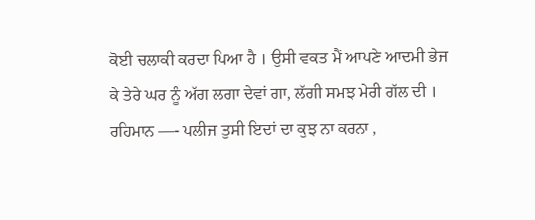ਕੋਈ ਚਲਾਕੀ ਕਰਦਾ ਪਿਆ ਹੈ । ਉਸੀ ਵਕਤ ਮੈਂ ਆਪਣੇ ਆਦਮੀ ਭੇਜ ਕੇ ਤੇਰੇ ਘਰ ਨੂੰ ਅੱਗ ਲਗਾ ਦੇਵਾਂ ਗਾ, ਲੱਗੀ ਸਮਝ ਮੇਰੀ ਗੱਲ ਦੀ ।
ਰਹਿਮਾਨ —- ਪਲੀਜ ਤੁਸੀ ਇਦਾਂ ਦਾ ਕੁਝ ਨਾ ਕਰਨਾ ,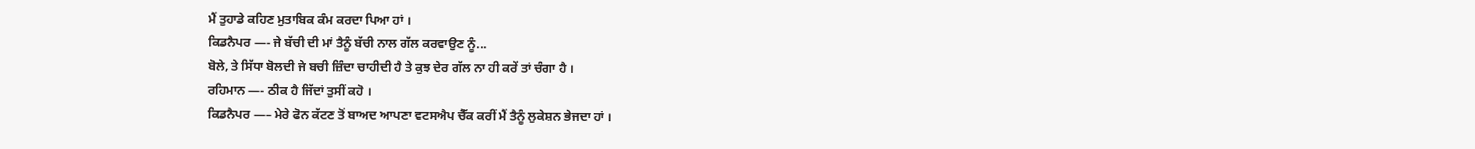ਮੈਂ ਤੁਹਾਡੇ ਕਹਿਣ ਮੁਤਾਬਿਕ ਕੰਮ ਕਰਦਾ ਪਿਆ ਹਾਂ ।
ਕਿਡਨੈਪਰ —- ਜੇ ਬੱਚੀ ਦੀ ਮਾਂ ਤੈਨੂੰ ਬੱਚੀ ਨਾਲ ਗੱਲ ਕਰਵਾਉਣ ਨੂੰ...
ਬੋਲੇ, ਤੇ ਸਿੱਧਾ ਬੋਲਦੀ ਜੇ ਬਚੀ ਜ਼ਿੰਦਾ ਚਾਹੀਦੀ ਹੈ ਤੇ ਕੁਝ ਦੇਰ ਗੱਲ ਨਾ ਹੀ ਕਰੇਂ ਤਾਂ ਚੰਗਾ ਹੈ ।
ਰਹਿਮਾਨ —- ਠੀਕ ਹੈ ਜਿੱਦਾਂ ਤੁਸੀਂ ਕਹੋ ।
ਕਿਡਨੈਪਰ —– ਮੇਰੇ ਫੋਨ ਕੱਟਣ ਤੋਂ ਬਾਅਦ ਆਪਣਾ ਵਟਸਐਪ ਚੈੱਕ ਕਰੀਂ ਮੈਂ ਤੈਨੂੰ ਲੁਕੇਸ਼ਨ ਭੇਜਦਾ ਹਾਂ ।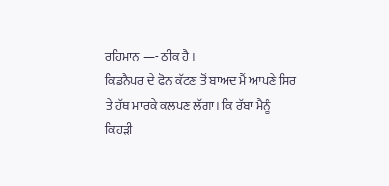ਰਹਿਮਾਨ —- ਠੀਕ ਹੈ ।
ਕਿਡਨੈਪਰ ਦੇ ਫੋਨ ਕੱਟਣ ਤੋਂ ਬਾਅਦ ਮੈਂ ਆਪਣੇ ਸਿਰ ਤੇ ਹੱਥ ਮਾਰਕੇ ਕਲਪਣ ਲੱਗਾ। ਕਿ ਰੱਬਾ ਮੈਨੂੰ ਕਿਹੜੀ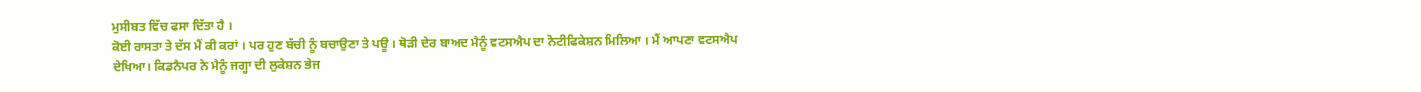ਮੁਸੀਬਤ ਵਿੱਚ ਫਸਾ ਦਿੱਤਾ ਹੈ ।
ਕੋਈ ਰਾਸਤਾ ਤੇ ਦੱਸ ਮੈਂ ਕੀ ਕਰਾਂ । ਪਰ ਹੁਣ ਬੱਚੀ ਨੂੰ ਬਚਾਉਣਾ ਤੇ ਪਊ । ਥੋੜੀ ਦੇਰ ਬਾਅਦ ਮੈਨੂੰ ਵਟਸਐਪ ਦਾ ਨੋਟੀਫਿਕੇਸ਼ਨ ਮਿਲਿਆ । ਮੈਂ ਆਪਣਾ ਵਟਸਐਪ ਦੇਖਿਆ। ਕਿਡਨੈਪਰ ਨੇ ਮੈਨੂੰ ਜਗ੍ਹਾ ਦੀ ਲੁਕੇਸ਼ਨ ਭੇਜ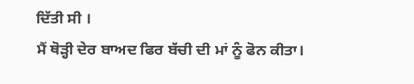ਦਿੱਤੀ ਸੀ ।
ਮੈਂ ਥੋੜ੍ਹੀ ਦੇਰ ਬਾਅਦ ਫਿਰ ਬੱਚੀ ਦੀ ਮਾਂ ਨੂੰ ਫੋਨ ਕੀਤਾ।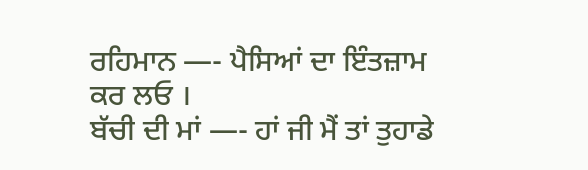ਰਹਿਮਾਨ —- ਪੈਸਿਆਂ ਦਾ ਇੰਤਜ਼ਾਮ ਕਰ ਲਓ ।
ਬੱਚੀ ਦੀ ਮਾਂ —- ਹਾਂ ਜੀ ਮੈਂ ਤਾਂ ਤੁਹਾਡੇ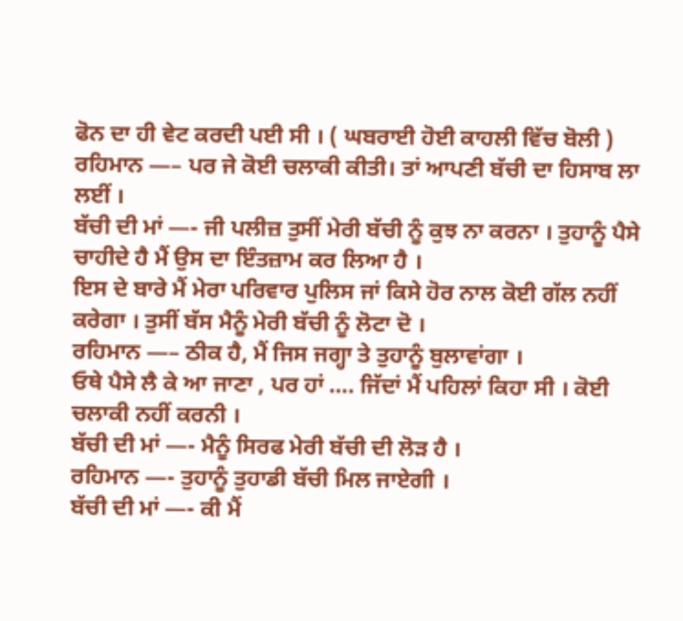ਫੋਨ ਦਾ ਹੀ ਵੇਟ ਕਰਦੀ ਪਈ ਸੀ । ( ਘਬਰਾਈ ਹੋਈ ਕਾਹਲੀ ਵਿੱਚ ਬੋਲੀ )
ਰਹਿਮਾਨ —– ਪਰ ਜੇ ਕੋਈ ਚਲਾਕੀ ਕੀਤੀ। ਤਾਂ ਆਪਣੀ ਬੱਚੀ ਦਾ ਹਿਸਾਬ ਲਾ ਲਈਂ ।
ਬੱਚੀ ਦੀ ਮਾਂ —- ਜੀ ਪਲੀਜ਼ ਤੁਸੀਂ ਮੇਰੀ ਬੱਚੀ ਨੂੰ ਕੁਝ ਨਾ ਕਰਨਾ । ਤੁਹਾਨੂੰ ਪੈਸੇ ਚਾਹੀਦੇ ਹੈ ਮੈਂ ਉਸ ਦਾ ਇੰਤਜ਼ਾਮ ਕਰ ਲਿਆ ਹੈ ।
ਇਸ ਦੇ ਬਾਰੇ ਮੈਂ ਮੇਰਾ ਪਰਿਵਾਰ ਪੁਲਿਸ ਜਾਂ ਕਿਸੇ ਹੋਰ ਨਾਲ ਕੋਈ ਗੱਲ ਨਹੀਂ ਕਰੇਗਾ । ਤੁਸੀਂ ਬੱਸ ਮੈਨੂੰ ਮੇਰੀ ਬੱਚੀ ਨੂੰ ਲੋਟਾ ਦੋ ।
ਰਹਿਮਾਨ —– ਠੀਕ ਹੈ, ਮੈਂ ਜਿਸ ਜਗ੍ਹਾ ਤੇ ਤੁਹਾਨੂੰ ਬੁਲਾਵਾਂਗਾ ।
ਓਥੇ ਪੈਸੇ ਲੈ ਕੇ ਆ ਜਾਣਾ , ਪਰ ਹਾਂ …. ਜਿੱਦਾਂ ਮੈਂ ਪਹਿਲਾਂ ਕਿਹਾ ਸੀ । ਕੋਈ ਚਲਾਕੀ ਨਹੀਂ ਕਰਨੀ ।
ਬੱਚੀ ਦੀ ਮਾਂ —- ਮੈਨੂੰ ਸਿਰਫ ਮੇਰੀ ਬੱਚੀ ਦੀ ਲੋੜ ਹੈ ।
ਰਹਿਮਾਨ —- ਤੁਹਾਨੂੰ ਤੁਹਾਡੀ ਬੱਚੀ ਮਿਲ ਜਾਏਗੀ ।
ਬੱਚੀ ਦੀ ਮਾਂ —- ਕੀ ਮੈਂ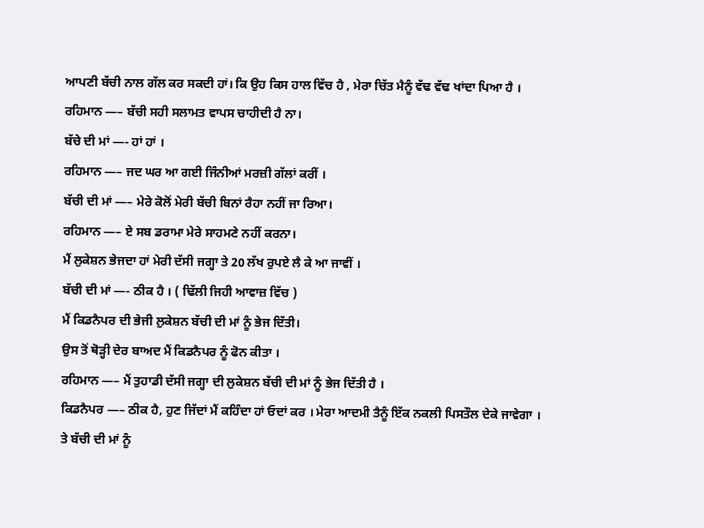ਆਪਣੀ ਬੱਚੀ ਨਾਲ ਗੱਲ ਕਰ ਸਕਦੀ ਹਾਂ। ਕਿ ਉਹ ਕਿਸ ਹਾਲ ਵਿੱਚ ਹੈ , ਮੇਰਾ ਚਿੱਤ ਮੈਨੂੰ ਵੱਢ ਵੱਢ ਖਾਂਦਾ ਪਿਆ ਹੈ ।
ਰਹਿਮਾਨ —– ਬੱਚੀ ਸਹੀ ਸਲਾਮਤ ਵਾਪਸ ਚਾਹੀਦੀ ਹੈ ਨਾ।
ਬੱਚੇ ਦੀ ਮਾਂ —- ਹਾਂ ਹਾਂ ।
ਰਹਿਮਾਨ —– ਜਦ ਘਰ ਆ ਗਈ ਜਿੰਨੀਆਂ ਮਰਜ਼ੀ ਗੱਲਾਂ ਕਰੀਂ ।
ਬੱਚੀ ਦੀ ਮਾਂ —– ਮੇਰੇ ਕੋਲੋਂ ਮੇਰੀ ਬੱਚੀ ਬਿਨਾਂ ਰੈਹਾ ਨਹੀਂ ਜਾ ਰਿਆ।
ਰਹਿਮਾਨ —– ਏ ਸਬ ਡਰਾਮਾ ਮੇਰੇ ਸਾਹਮਣੇ ਨਹੀਂ ਕਰਨਾ।
ਮੈਂ ਲੁਕੇਸ਼ਨ ਭੇਜਦਾ ਹਾਂ ਮੇਰੀ ਦੱਸੀ ਜਗ੍ਹਾ ਤੇ 20 ਲੱਖ ਰੁਪਏ ਲੈ ਕੇ ਆ ਜਾਵੀਂ ।
ਬੱਚੀ ਦੀ ਮਾਂ —- ਠੀਕ ਹੈ । ( ਢਿੱਲੀ ਜਿਹੀ ਆਵਾਜ਼ ਵਿੱਚ )
ਮੈਂ ਕਿਡਨੈਪਰ ਦੀ ਭੇਜੀ ਲੁਕੇਸ਼ਨ ਬੱਚੀ ਦੀ ਮਾਂ ਨੂੰ ਭੇਜ ਦਿੱਤੀ।
ਉਸ ਤੋਂ ਥੋੜ੍ਹੀ ਦੇਰ ਬਾਅਦ ਮੈਂ ਕਿਡਨੈਪਰ ਨੂੰ ਫੋਨ ਕੀਤਾ ।
ਰਹਿਮਾਨ —– ਮੈਂ ਤੁਹਾਡੀ ਦੱਸੀ ਜਗ੍ਹਾ ਦੀ ਲੁਕੇਸ਼ਨ ਬੱਚੀ ਦੀ ਮਾਂ ਨੂੰ ਭੇਜ ਦਿੱਤੀ ਹੈ ।
ਕਿਡਨੈਪਰ —– ਠੀਕ ਹੈ, ਹੁਣ ਜਿੱਦਾਂ ਮੈਂ ਕਹਿੰਦਾ ਹਾਂ ਓਦਾਂ ਕਰ । ਮੇਰਾ ਆਦਮੀ ਤੈਨੂੰ ਇੱਕ ਨਕਲੀ ਪਿਸਤੌਲ ਦੇਕੇ ਜਾਵੇਗਾ ।
ਤੇ ਬੱਚੀ ਦੀ ਮਾਂ ਨੂੰ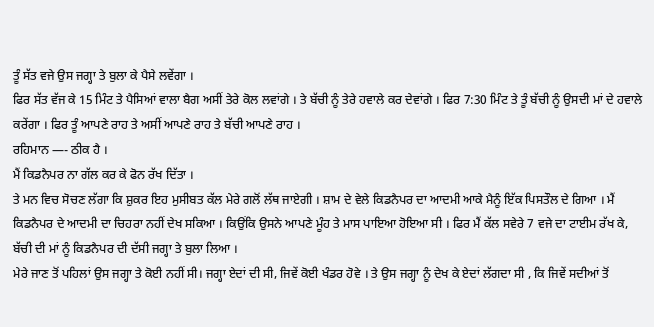ਤੂੰ ਸੱਤ ਵਜੇ ਉਸ ਜਗ੍ਹਾ ਤੇ ਬੁਲਾ ਕੇ ਪੈਸੇ ਲਵੇਂਗਾ ।
ਫਿਰ ਸੱਤ ਵੱਜ ਕੇ 15 ਮਿੰਟ ਤੇ ਪੈਸਿਆਂ ਵਾਲਾ ਬੈਗ ਅਸੀਂ ਤੇਰੇ ਕੋਲ ਲਵਾਂਗੇ । ਤੇ ਬੱਚੀ ਨੂੰ ਤੇਰੇ ਹਵਾਲੇ ਕਰ ਦੇਵਾਂਗੇ । ਫਿਰ 7:30 ਮਿੰਟ ਤੇ ਤੂੰ ਬੱਚੀ ਨੂੰ ਉਸਦੀ ਮਾਂ ਦੇ ਹਵਾਲੇ ਕਰੇਂਗਾ । ਫਿਰ ਤੂੰ ਆਪਣੇ ਰਾਹ ਤੇ ਅਸੀਂ ਆਪਣੇ ਰਾਹ ਤੇ ਬੱਚੀ ਆਪਣੇ ਰਾਹ ।
ਰਹਿਮਾਨ —- ਠੀਕ ਹੈ ।
ਮੈਂ ਕਿਡਨੈਪਰ ਨਾ ਗੱਲ ਕਰ ਕੇ ਫੋਨ ਰੱਖ ਦਿੱਤਾ ।
ਤੇ ਮਨ ਵਿਚ ਸੋਚਣ ਲੱਗਾ ਕਿ ਸ਼ੁਕਰ ਇਹ ਮੁਸੀਬਤ ਕੱਲ ਮੇਰੇ ਗਲੋਂ ਲੱਥ ਜਾਏਗੀ । ਸ਼ਾਮ ਦੇ ਵੇਲੇ ਕਿਡਨੈਪਰ ਦਾ ਆਦਮੀ ਆਕੇ ਮੈਨੂੰ ਇੱਕ ਪਿਸਤੌਲ ਦੇ ਗਿਆ । ਮੈਂ ਕਿਡਨੈਪਰ ਦੇ ਆਦਮੀ ਦਾ ਚਿਹਰਾ ਨਹੀਂ ਦੇਖ ਸਕਿਆ । ਕਿਉਂਕਿ ਉਸਨੇ ਆਪਣੇ ਮੂੰਹ ਤੇ ਮਾਸ ਪਾਇਆ ਹੋਇਆ ਸੀ । ਫਿਰ ਮੈਂ ਕੱਲ ਸਵੇਰੇ 7 ਵਜੇ ਦਾ ਟਾਈਮ ਰੱਖ ਕੇ, ਬੱਚੀ ਦੀ ਮਾਂ ਨੂੰ ਕਿਡਨੈਪਰ ਦੀ ਦੱਸੀ ਜਗ੍ਹਾ ਤੇ ਬੁਲਾ ਲਿਆ ।
ਮੇਰੇ ਜਾਣ ਤੋਂ ਪਹਿਲਾਂ ਉਸ ਜਗ੍ਹਾ ਤੇ ਕੋਈ ਨਹੀਂ ਸੀ। ਜਗ੍ਹਾ ਏਦਾਂ ਦੀ ਸੀ, ਜਿਵੇਂ ਕੋਈ ਖੰਡਰ ਹੋਵੇ । ਤੇ ਉਸ ਜਗ੍ਹਾ ਨੂੰ ਦੇਖ ਕੇ ਏਦਾਂ ਲੱਗਦਾ ਸੀ , ਕਿ ਜਿਵੇਂ ਸਦੀਆਂ ਤੋਂ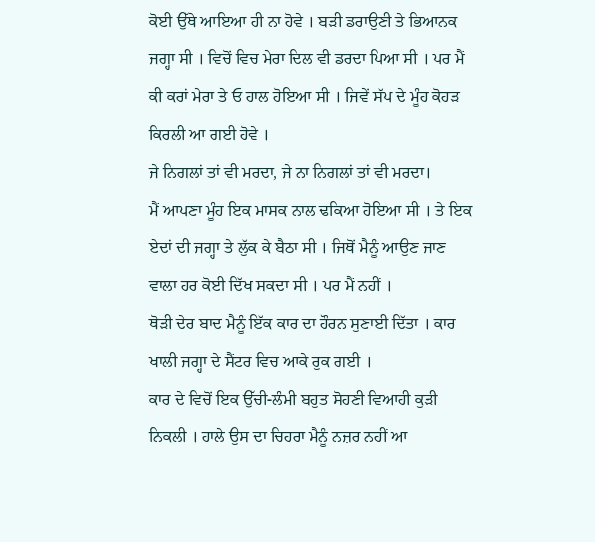ਕੋਈ ਉੱਥੇ ਆਇਆ ਹੀ ਨਾ ਹੋਵੇ । ਬੜੀ ਡਰਾਉਣੀ ਤੇ ਭਿਆਨਕ ਜਗ੍ਹਾ ਸੀ । ਵਿਚੋਂ ਵਿਚ ਮੇਰਾ ਦਿਲ ਵੀ ਡਰਦਾ ਪਿਆ ਸੀ । ਪਰ ਮੈਂ ਕੀ ਕਰਾਂ ਮੇਰਾ ਤੇ ਓ ਹਾਲ ਹੋਇਆ ਸੀ । ਜਿਵੇਂ ਸੱਪ ਦੇ ਮੂੰਹ ਕੋਹੜ ਕਿਰਲੀ ਆ ਗਈ ਹੋਵੇ ।
ਜੇ ਨਿਗਲਾਂ ਤਾਂ ਵੀ ਮਰਦਾ, ਜੇ ਨਾ ਨਿਗਲਾਂ ਤਾਂ ਵੀ ਮਰਦਾ।
ਮੈਂ ਆਪਣਾ ਮੂੰਹ ਇਕ ਮਾਸਕ ਨਾਲ ਢਕਿਆ ਹੋਇਆ ਸੀ । ਤੇ ਇਕ ਏਦਾਂ ਦੀ ਜਗ੍ਹਾ ਤੇ ਲੁੱਕ ਕੇ ਬੈਠਾ ਸੀ । ਜਿਥੋਂ ਮੈਨੂੰ ਆਉਣ ਜਾਣ ਵਾਲਾ ਹਰ ਕੋਈ ਦਿੱਖ ਸਕਦਾ ਸੀ । ਪਰ ਮੈਂ ਨਹੀਂ ।
ਥੋੜੀ ਦੇਰ ਬਾਦ ਮੈਨੂੰ ਇੱਕ ਕਾਰ ਦਾ ਹੌਰਨ ਸੁਣਾਈ ਦਿੱਤਾ । ਕਾਰ ਖਾਲੀ ਜਗ੍ਹਾ ਦੇ ਸੈਂਟਰ ਵਿਚ ਆਕੇ ਰੁਕ ਗਈ ।
ਕਾਰ ਦੇ ਵਿਚੋਂ ਇਕ ਉੱਚੀ-ਲੰਮੀ ਬਹੁਤ ਸੋਹਣੀ ਵਿਆਹੀ ਕੁੜੀ ਨਿਕਲੀ । ਹਾਲੇ ਉਸ ਦਾ ਚਿਹਰਾ ਮੈਨੂੰ ਨਜ਼ਰ ਨਹੀਂ ਆ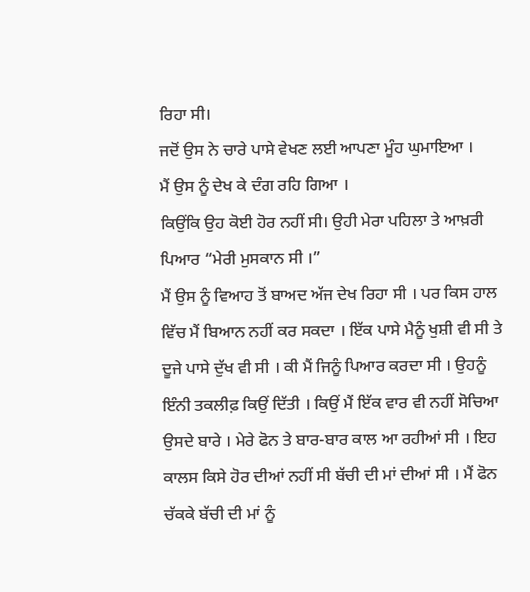ਰਿਹਾ ਸੀ।
ਜਦੋਂ ਉਸ ਨੇ ਚਾਰੇ ਪਾਸੇ ਵੇਖਣ ਲਈ ਆਪਣਾ ਮੂੰਹ ਘੁਮਾਇਆ ।
ਮੈਂ ਉਸ ਨੂੰ ਦੇਖ ਕੇ ਦੰਗ ਰਹਿ ਗਿਆ ।
ਕਿਉਂਕਿ ਉਹ ਕੋਈ ਹੋਰ ਨਹੀਂ ਸੀ। ਉਹੀ ਮੇਰਾ ਪਹਿਲਾ ਤੇ ਆਖ਼ਰੀ ਪਿਆਰ “ਮੇਰੀ ਮੁਸਕਾਨ ਸੀ ।”
ਮੈਂ ਉਸ ਨੂੰ ਵਿਆਹ ਤੋਂ ਬਾਅਦ ਅੱਜ ਦੇਖ ਰਿਹਾ ਸੀ । ਪਰ ਕਿਸ ਹਾਲ ਵਿੱਚ ਮੈਂ ਬਿਆਨ ਨਹੀਂ ਕਰ ਸਕਦਾ । ਇੱਕ ਪਾਸੇ ਮੈਨੂੰ ਖੁਸ਼ੀ ਵੀ ਸੀ ਤੇ ਦੂਜੇ ਪਾਸੇ ਦੁੱਖ ਵੀ ਸੀ । ਕੀ ਮੈਂ ਜਿਨੂੰ ਪਿਆਰ ਕਰਦਾ ਸੀ । ਉਹਨੂੰ ਇੰਨੀ ਤਕਲੀਫ਼ ਕਿਉਂ ਦਿੱਤੀ । ਕਿਉਂ ਮੈਂ ਇੱਕ ਵਾਰ ਵੀ ਨਹੀਂ ਸੋਚਿਆ ਉਸਦੇ ਬਾਰੇ । ਮੇਰੇ ਫੋਨ ਤੇ ਬਾਰ-ਬਾਰ ਕਾਲ ਆ ਰਹੀਆਂ ਸੀ । ਇਹ ਕਾਲਸ ਕਿਸੇ ਹੋਰ ਦੀਆਂ ਨਹੀਂ ਸੀ ਬੱਚੀ ਦੀ ਮਾਂ ਦੀਆਂ ਸੀ । ਮੈਂ ਫੋਨ ਚੱਕਕੇ ਬੱਚੀ ਦੀ ਮਾਂ ਨੂੰ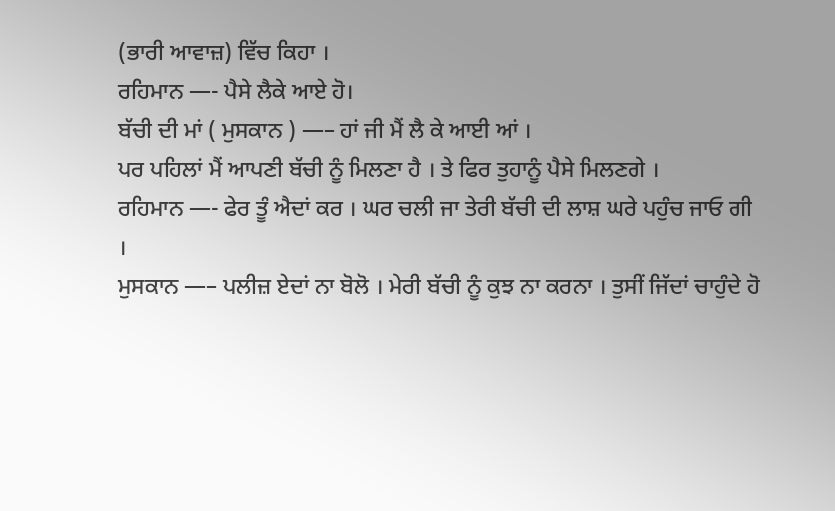(ਭਾਰੀ ਆਵਾਜ਼) ਵਿੱਚ ਕਿਹਾ ।
ਰਹਿਮਾਨ —- ਪੈਸੇ ਲੈਕੇ ਆਏ ਹੋ।
ਬੱਚੀ ਦੀ ਮਾਂ ( ਮੁਸਕਾਨ ) —– ਹਾਂ ਜੀ ਮੈਂ ਲੈ ਕੇ ਆਈ ਆਂ ।
ਪਰ ਪਹਿਲਾਂ ਮੈਂ ਆਪਣੀ ਬੱਚੀ ਨੂੰ ਮਿਲਣਾ ਹੈ । ਤੇ ਫਿਰ ਤੁਹਾਨੂੰ ਪੈਸੇ ਮਿਲਣਗੇ ।
ਰਹਿਮਾਨ —- ਫੇਰ ਤੂੰ ਐਦਾਂ ਕਰ । ਘਰ ਚਲੀ ਜਾ ਤੇਰੀ ਬੱਚੀ ਦੀ ਲਾਸ਼ ਘਰੇ ਪਹੁੰਚ ਜਾਓ ਗੀ ।
ਮੁਸਕਾਨ —– ਪਲੀਜ਼ ਏਦਾਂ ਨਾ ਬੋਲੋ । ਮੇਰੀ ਬੱਚੀ ਨੂੰ ਕੁਝ ਨਾ ਕਰਨਾ । ਤੁਸੀਂ ਜਿੱਦਾਂ ਚਾਹੁੰਦੇ ਹੋ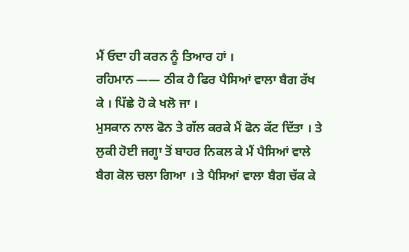ਮੈਂ ਓਦਾ ਹੀ ਕਰਨ ਨੂੰ ਤਿਆਰ ਹਾਂ ।
ਰਹਿਮਾਨ —— ਠੀਕ ਹੈ ਫਿਰ ਪੈਸਿਆਂ ਵਾਲਾ ਬੈਗ ਰੱਖ ਕੇ । ਪਿੱਛੇ ਹੋ ਕੇ ਖਲੋ ਜਾ ।
ਮੁਸਕਾਨ ਨਾਲ ਫੋਨ ਤੇ ਗੱਲ ਕਰਕੇ ਮੈਂ ਫੋਨ ਕੱਟ ਦਿੱਤਾ । ਤੇ ਲੁਕੀ ਹੋਈ ਜਗ੍ਹਾ ਤੋਂ ਬਾਹਰ ਨਿਕਲ ਕੇ ਮੈਂ ਪੈਸਿਆਂ ਵਾਲੇ ਬੈਗ ਕੋਲ ਚਲਾ ਗਿਆ । ਤੇ ਪੈਸਿਆਂ ਵਾਲਾ ਬੈਗ ਚੱਕ ਕੇ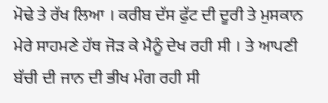ਮੋਢੇ ਤੇ ਰੱਖ ਲਿਆ । ਕਰੀਬ ਦੱਸ ਫੁੱਟ ਦੀ ਦੂਰੀ ਤੇ ਮੁਸਕਾਨ ਮੇਰੇ ਸਾਹਮਣੇ ਹੱਥ ਜੋੜ ਕੇ ਮੈਨੂੰ ਦੇਖ ਰਹੀ ਸੀ । ਤੇ ਆਪਣੀ ਬੱਚੀ ਦੀ ਜਾਨ ਦੀ ਭੀਖ ਮੰਗ ਰਹੀ ਸੀ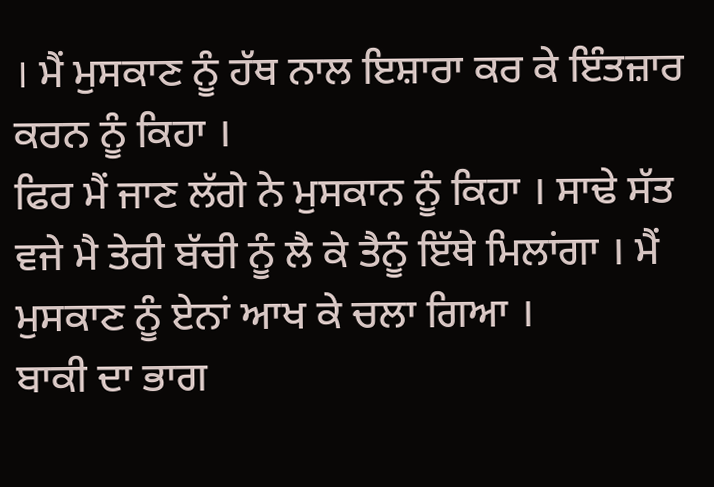। ਮੈਂ ਮੁਸਕਾਣ ਨੂੰ ਹੱਥ ਨਾਲ ਇਸ਼ਾਰਾ ਕਰ ਕੇ ਇੰਤਜ਼ਾਰ ਕਰਨ ਨੂੰ ਕਿਹਾ ।
ਫਿਰ ਮੈਂ ਜਾਣ ਲੱਗੇ ਨੇ ਮੁਸਕਾਨ ਨੂੰ ਕਿਹਾ । ਸਾਢੇ ਸੱਤ ਵਜੇ ਮੈ ਤੇਰੀ ਬੱਚੀ ਨੂੰ ਲੈ ਕੇ ਤੈਨੂੰ ਇੱਥੇ ਮਿਲਾਂਗਾ । ਮੈਂ ਮੁਸਕਾਣ ਨੂੰ ਏਨਾਂ ਆਖ ਕੇ ਚਲਾ ਗਿਆ ।
ਬਾਕੀ ਦਾ ਭਾਗ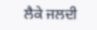ਲੈਕੇ ਜਲਦੀ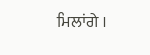ਮਿਲਾਂਗੇ ।